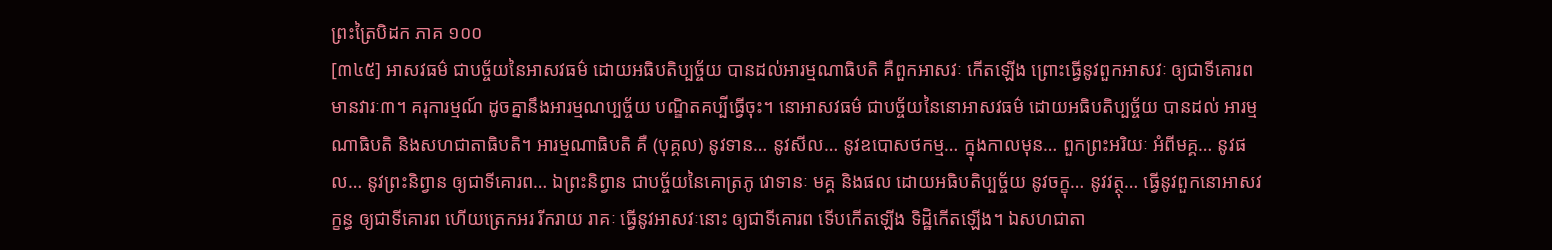ព្រះត្រៃបិដក ភាគ ១០០
[៣៤៥] អាសវធម៌ ជាបច្ច័យនៃអាសវធម៌ ដោយអធិបតិប្បច្ច័យ បានដល់អារម្មណាធិបតិ គឺពួកអាសវៈ កើតឡើង ព្រោះធ្វើនូវពួកអាសវៈ ឲ្យជាទីគោរព មានវារៈ៣។ គរុការម្មណ៍ ដូចគ្នានឹងអារម្មណប្បច្ច័យ បណ្ឌិតគប្បីធ្វើចុះ។ នោអាសវធម៌ ជាបច្ច័យនៃនោអាសវធម៌ ដោយអធិបតិប្បច្ច័យ បានដល់ អារម្មណាធិបតិ និងសហជាតាធិបតិ។ អារម្មណាធិបតិ គឺ (បុគ្គល) នូវទាន… នូវសីល… នូវឧបោសថកម្ម… ក្នុងកាលមុន… ពួកព្រះអរិយៈ អំពីមគ្គ… នូវផល… នូវព្រះនិព្វាន ឲ្យជាទីគោរព… ឯព្រះនិព្វាន ជាបច្ច័យនៃគោត្រភូ វោទានៈ មគ្គ និងផល ដោយអធិបតិប្បច្ច័យ នូវចក្ខុ… នូវវត្ថុ… ធ្វើនូវពួកនោអាសវក្ខន្ធ ឲ្យជាទីគោរព ហើយត្រេកអរ រីករាយ រាគៈ ធ្វើនូវអាសវៈនោះ ឲ្យជាទីគោរព ទើបកើតឡើង ទិដ្ឋិកើតឡើង។ ឯសហជាតា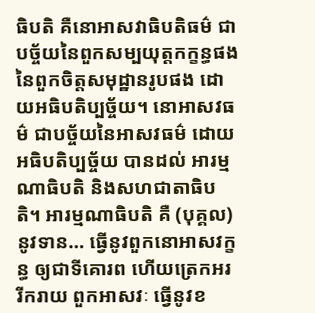ធិបតិ គឺនោអាសវាធិបតិធម៌ ជាបច្ច័យនៃពួកសម្បយុត្តកក្ខន្ធផង នៃពួកចិត្តសមុដ្ឋានរូបផង ដោយអធិបតិប្បច្ច័យ។ នោអាសវធម៌ ជាបច្ច័យនៃអាសវធម៌ ដោយអធិបតិប្បច្ច័យ បានដល់ អារម្មណាធិបតិ និងសហជាតាធិបតិ។ អារម្មណាធិបតិ គឺ (បុគ្គល) នូវទាន… ធ្វើនូវពួកនោអាសវក្ខន្ធ ឲ្យជាទីគោរព ហើយត្រេកអរ រីករាយ ពួកអាសវៈ ធ្វើនូវខ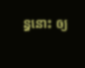ន្ធនោះ ឲ្យ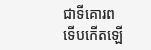ជាទីគោរព ទើបកើតឡើ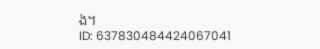ង។
ID: 637830484424067041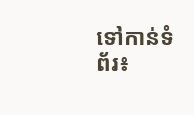ទៅកាន់ទំព័រ៖